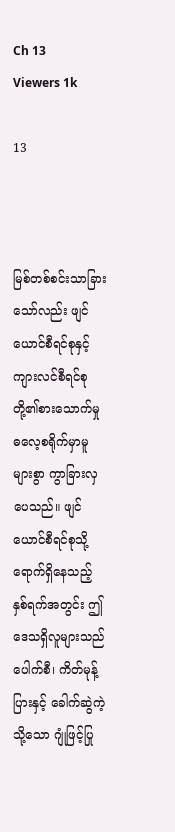Ch 13
Viewers 1k

13



မြစ်တစ်စင်းသာခြားသော်လည်း ဖျင်ယောင်စီရင်စုနှင့် ကျားလင်စီရင်စုတို့၏စားသောက်မှု ဓလေ့စရိုက်မှာမူ များစွာ ကွာခြားလှပေသည်။ ဖျင်ယောင်စီရင်စုသို့ ရောက်ရှိနေသည့် နှစ်ရက်အတွင်း ဤဒေသရှိလူများသည် ပေါက်စီ၊ ကိတ်မုန့်ပြားနှင့် ခေါက်ဆွဲကဲ့သို့သော ဂျုံဖြင့်ပြု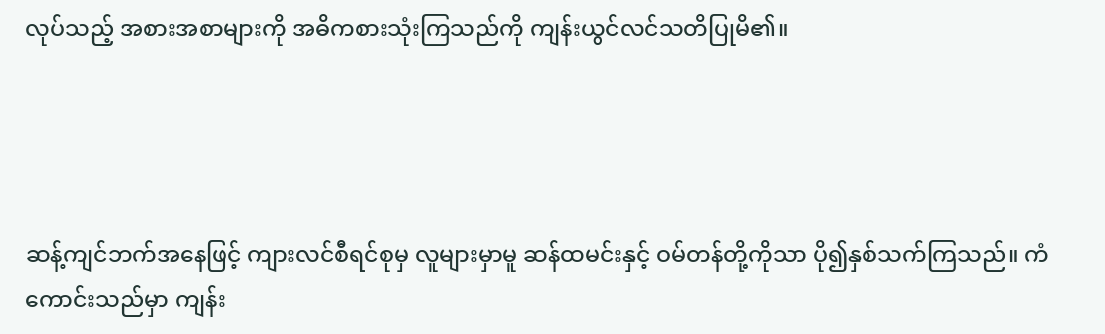လုပ်သည့် အစားအစာများကို အဓိကစားသုံးကြသည်ကို ကျန်းယွင်လင်သတိပြုမိ၏။




ဆန့်ကျင်ဘက်အနေဖြင့် ကျားလင်စီရင်စုမှ လူများမှာမူ ဆန်ထမင်းနှင့် ဝမ်တန်တို့ကိုသာ ပို၍နှစ်သက်ကြသည်။ ကံကောင်းသည်မှာ ကျန်း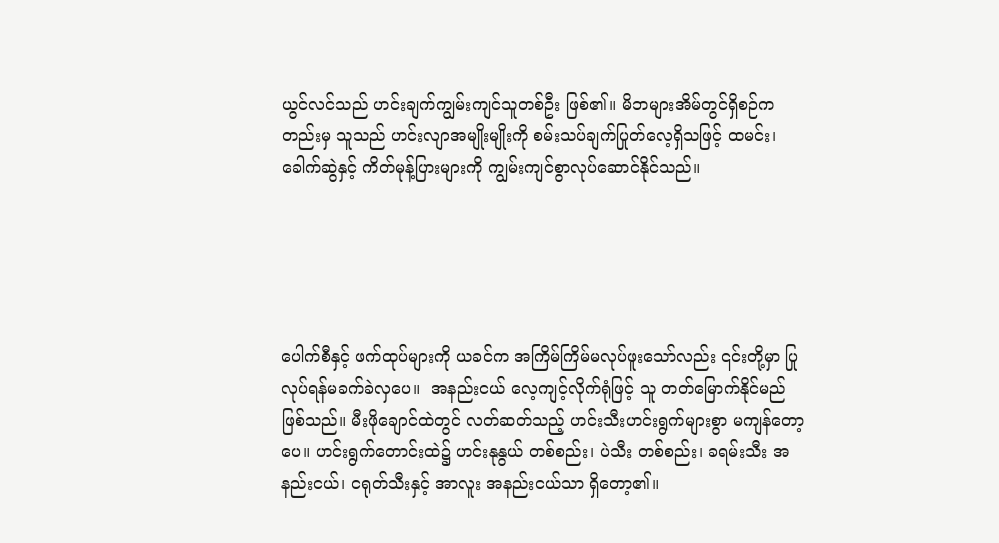ယွင်လင်သည် ဟင်းချက်ကျွမ်းကျင်သူတစ်ဦး ဖြစ်၏။ မိဘများအိမ်တွင်ရှိစဉ်ကတည်းမှ သူသည် ဟင်းလျာအမျိုးမျိုးကို စမ်းသပ်ချက်ပြုတ်လေ့ရှိသဖြင့် ထမင်း၊ ခေါက်ဆွဲနှင့် ကိတ်မုန့်ပြားများကို ကျွမ်းကျင်စွာလုပ်ဆောင်နိုင်သည်။





ပေါက်စီနှင့် ဖက်ထုပ်များကို ယခင်က အကြိမ်ကြိမ်မလုပ်ဖူးသော်လည်း ၎င်းတို့မှာ ပြုလုပ်ရန်မခက်ခဲလှပေ။  အနည်းငယ် လေ့ကျင့်လိုက်ရုံဖြင့် သူ တတ်မြောက်နိုင်မည်ဖြစ်သည်။ မီးဖိုချောင်ထဲတွင် လတ်ဆတ်သည့် ဟင်းသီးဟင်းရွက်များစွာ မကျန်တော့ပေ။ ဟင်းရွက်တောင်းထဲ၌ ဟင်းနုနွယ် တစ်စည်း၊ ပဲသီး တစ်စည်း၊ ခရမ်းသီး အနည်းငယ်၊ ငရုတ်သီးနှင့် အာလူး အနည်းငယ်သာ ရှိတော့၏။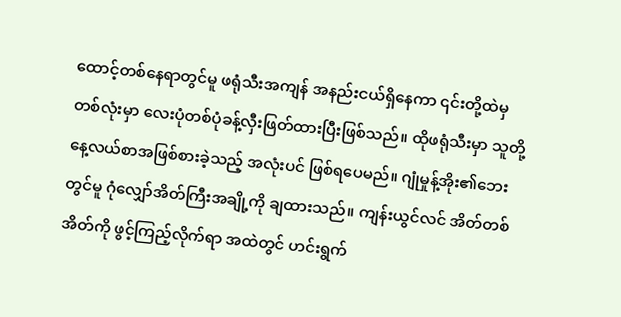ထောင့်တစ်နေရာတွင်မူ ဖရုံသီးအကျန် အနည်းငယ်ရှိနေကာ ၎င်းတို့ထဲမှ တစ်လုံးမှာ လေးပုံတစ်ပုံခန့်လှီးဖြတ်ထားပြီးဖြစ်သည်။ ထိုဖရုံသီးမှာ သူတို့ နေ့လယ်စာအဖြစ်စားခဲ့သည့် အလုံးပင် ဖြစ်ရ‌ပေမည်။ ဂျုံမှုန့်အိုး၏ဘေးတွင်မူ ဂုံလျှော်အိတ်ကြီးအချို့ကို ချထားသည်။ ကျန်းယွင်လင် အိတ်တစ်အိတ်ကို ဖွင့်ကြည့်လိုက်ရာ အထဲတွင် ဟင်းရွက်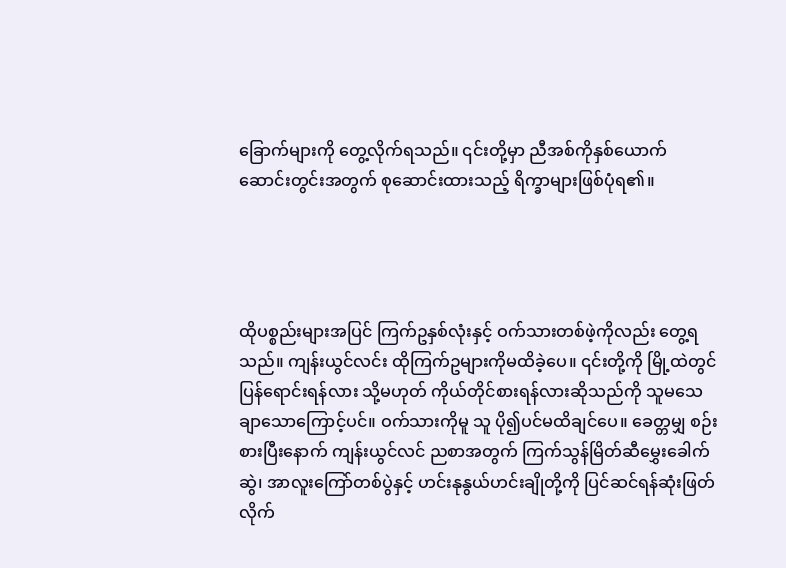ခြောက်များကို တွေ့လိုက်ရသည်။ ၎င်းတို့မှာ ညီအစ်ကိုနှစ်ယောက် ဆောင်းတွင်းအတွက် စုဆောင်းထားသည့် ရိက္ခာများဖြစ်ပုံရ၏။




ထိုပစ္စည်းများအပြင် ကြက်ဥနှစ်လုံးနှင့် ဝက်သားတစ်ဖဲ့ကိုလည်း တွေ့ရသည်။ ကျန်းယွင်လင်း ထိုကြက်ဥများကိုမထိခဲ့ပေ။ ၎င်းတို့ကို မြို့ထဲတွင်ပြန်ရောင်းရန်လား သို့မဟုတ် ကိုယ်တိုင်စားရန်လားဆိုသည်ကို သူမသေချာသောကြောင့်ပင်။ ဝက်သားကိုမူ သူ ပို၍ပင်မထိချင်ပေ။ ခေတ္တမျှ စဉ်းစားပြီးနောက် ကျန်းယွင်လင် ညစာအတွက် ကြက်သွန်မြိတ်ဆီမွှေးခေါက်ဆွဲ၊ အာလူးကြော်တစ်ပွဲနှင့် ဟင်းနုနွယ်ဟင်းချိုတို့ကို ပြင်ဆင်ရန်ဆုံးဖြတ်လိုက်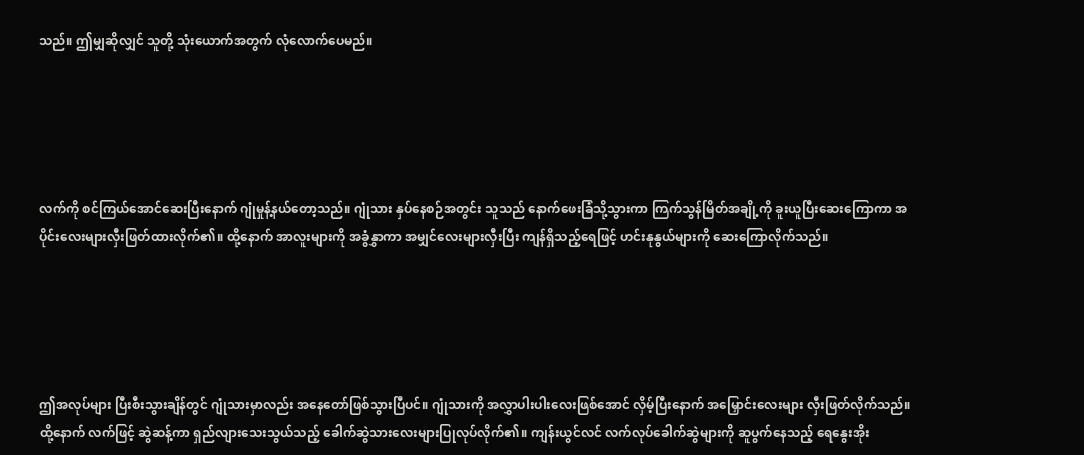သည်။ ဤမျှဆိုလျှင် သူတို့ သုံးယောက်အတွက် လုံလောက်ပေမည်။





လက်ကို စင်ကြယ်အောင်ဆေးပြီးနောက် ဂျုံမှုန့်နယ်တော့သည်။ ဂျုံသား နှပ်နေစဉ်အတွင်း သူသည် နောက်ဖေးခြံသို့သွားကာ ကြက်သွန်မြိတ်အချို့ကို ခူးယူပြီးဆေးကြောကာ အပိုင်းလေးများလှီးဖြတ်ထားလိုက်၏။ ထို့နောက် အာလူးများကို အခွံနွှာကာ အမျှင်လေးများလှီးပြီး ကျန်ရှိသည့်ရေဖြင့် ဟင်းနုနွယ်များကို ဆေးကြောလိုက်သည်။





ဤအလုပ်များ ပြီးစီးသွားချိန်တွင် ဂျုံသားမှာလည်း အနေတော်ဖြစ်သွားပြီပင်။ ဂျုံသားကို အလွှာပါးပါးလေးဖြစ်အောင် လှိမ့်ပြီးနောက် အမြှောင်းလေးများ လှီးဖြတ်လိုက်သည်။ ထို့နောက် လက်ဖြင့် ဆွဲဆန့်ကာ ရှည်လျားသေးသွယ်သည့် ခေါက်ဆွဲသားလေးများပြုလုပ်လိုက်၏။ ကျန်းယွင်လင် လက်လုပ်ခေါက်ဆွဲများကို ဆူပွက်နေသည့် ရေနွေးအိုး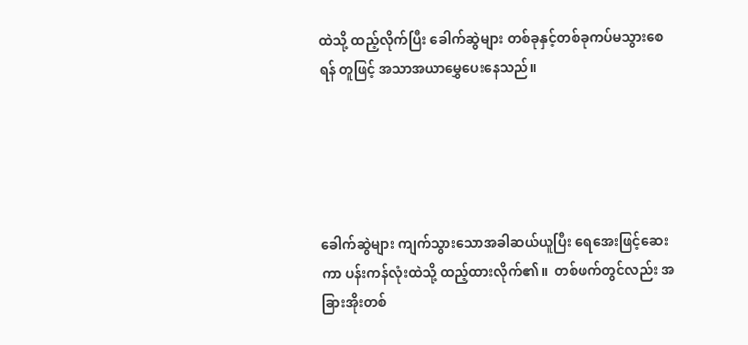ထဲသို့ ထည့်လိုက်ပြီး ခေါက်ဆွဲများ တစ်ခုနှင့်တစ်ခုကပ်မသွားစေရန် တူဖြင့် အသာအယာမွှေပေးနေသည်။





ခေါက်ဆွဲများ ကျက်သွားသောအခါဆယ်ယူပြီး ရေအေးဖြင့်ဆေးကာ ပန်းကန်လုံးထဲသို့ ထည့်ထားလိုက်၏။  တစ်ဖက်တွင်လည်း အခြားအိုးတစ်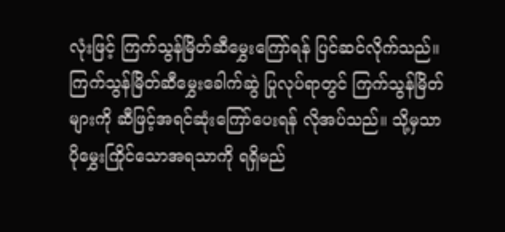လုံးဖြင့် ကြက်သွန်မြိတ်ဆီမွှေးကြော်ရန် ပြင်ဆင်လိုက်သည်။ ကြက်သွန်မြိတ်ဆီမွှေးခေါက်ဆွဲ ပြုလုပ်ရာတွင် ကြက်သွန်မြိတ်များကို ဆီဖြင့်အရင်ဆုံးကြော်ပေးရန် လိုအပ်သည်။ သို့မှသာ ပိုမွှေးကြိုင်သောအရသာကို ရရှိမည်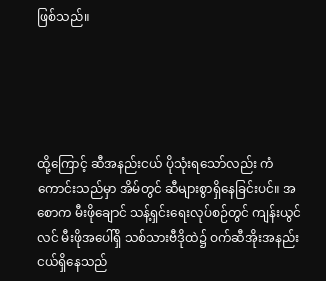ဖြစ်သည်။





ထို့ကြောင့် ဆီအနည်းငယ် ပိုသုံးရသော်လည်း ကံကောင်းသည်မှာ အိမ်တွင် ဆီများစွာရှိနေခြင်းပင်။ အစောက မီးဖိုချောင် သန့်ရှင်းရေးလုပ်စဉ်တွင် ကျန်းယွင်လင် မီးဖိုအပေါ်ရှိ သစ်သားဗီဒိုထဲ၌ ဝက်ဆီအိုးအနည်းငယ်ရှိနေသည်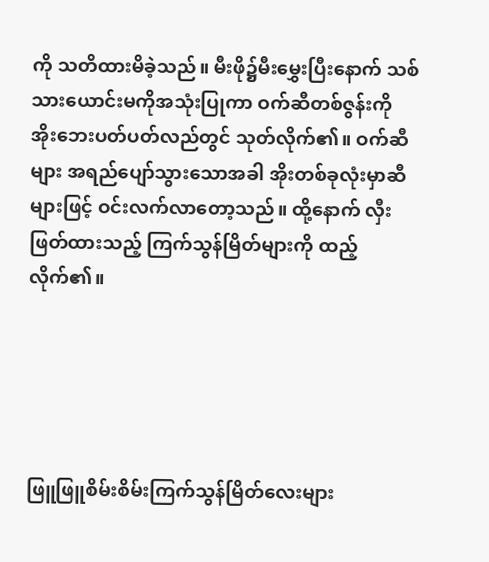ကို သတိထားမိခဲ့သည်။ မီးဖို၌မီးမွှေးပြီးနောက် သစ်သားယောင်းမကိုအသုံးပြုကာ ဝက်ဆီတစ်ဇွန်းကို အိုးဘေးပတ်ပတ်လည်တွင် သုတ်လိုက်၏။ ဝက်ဆီများ အရည်ပျော်သွားသောအခါ အိုးတစ်ခုလုံးမှာဆီများဖြင့် ဝင်းလက်လာတော့သည်။ ထို့နောက် လှီးဖြတ်ထားသည့် ကြက်သွန်မြိတ်များကို ထည့်လိုက်၏။





ဖြူဖြူစိမ်းစိမ်းကြက်သွန်မြိတ်လေးများ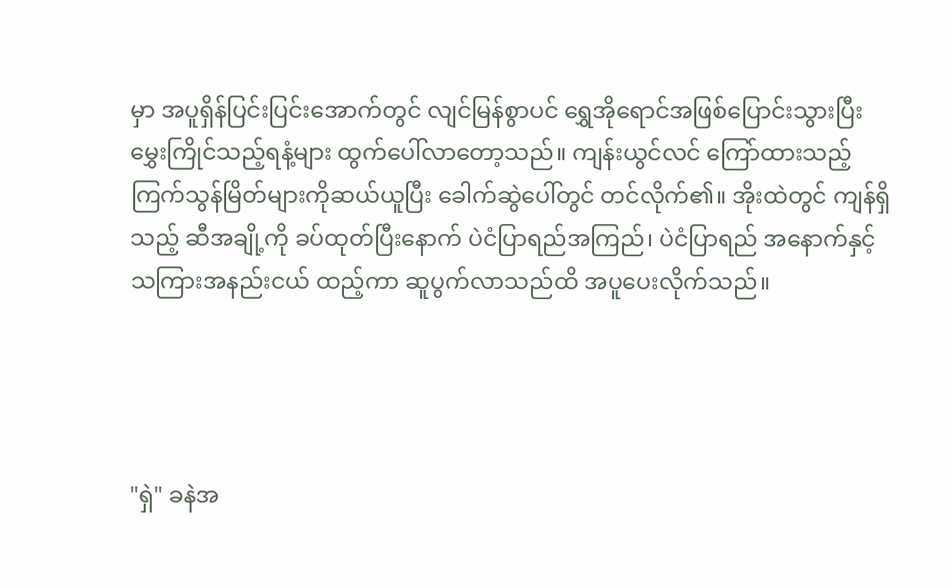မှာ အပူရှိန်ပြင်းပြင်းအောက်တွင် လျင်မြန်စွာပင် ရွှေအိုရောင်အဖြစ်ပြောင်းသွားပြီး မွှေးကြိုင်သည့်ရနံ့များ ထွက်ပေါ်လာတော့သည်။ ကျန်းယွင်လင် ကြော်ထားသည့်ကြက်သွန်မြိတ်များကိုဆယ်ယူပြီး ခေါက်ဆွဲပေါ်တွင် တင်လိုက်၏။ အိုးထဲတွင် ကျန်ရှိသည့် ဆီအချို့ကို ခပ်ထုတ်ပြီးနောက် ပဲငံပြာရည်အကြည်၊ ပဲငံပြာရည် အနောက်နှင့် သကြားအနည်းငယ် ထည့်ကာ ဆူပွက်လာသည်ထိ အပူပေးလိုက်သည်။




"ရှဲ" ခနဲအ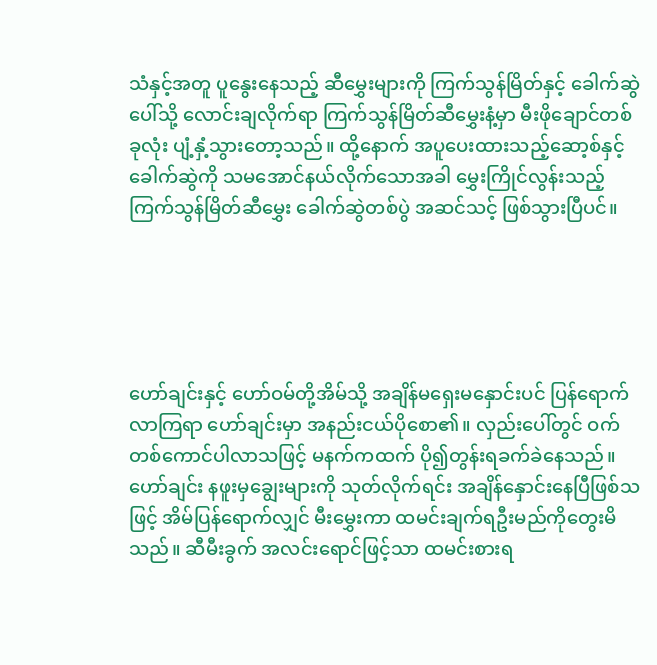သံနှင့်အတူ ပူနွေးနေသည့် ဆီမွှေးများကို ကြက်သွန်မြိတ်နှင့် ခေါက်ဆွဲပေါ်သို့ လောင်းချလိုက်ရာ ကြက်သွန်မြိတ်ဆီမွှေးနံ့မှာ မီးဖိုချောင်တစ်ခုလုံး ပျံ့နှံ့သွားတော့သည်။ ထို့နောက် အပူပေးထားသည့်ဆော့စ်နှင့် ခေါက်ဆွဲကို သမအောင်နယ်လိုက်သောအခါ မွှေးကြိုင်လွန်းသည့် ကြက်သွန်မြိတ်ဆီမွှေး ခေါက်ဆွဲတစ်ပွဲ အဆင်သင့် ဖြစ်သွားပြီပင်။





ဟော်ချင်းနှင့် ဟော်ဝမ်တို့အိမ်သို့ အချိန်မရှေးမနှောင်းပင် ပြန်ရောက်လာကြရာ ဟော်ချင်းမှာ အနည်းငယ်ပိုစော၏။ လှည်းပေါ်တွင် ဝက်တစ်ကောင်ပါလာသဖြင့် မနက်ကထက် ပို၍တွန်းရခက်ခဲနေသည်။ ဟော်ချင်း နဖူးမှချွေးများကို သုတ်လိုက်ရင်း အချိန်နှောင်းနေပြီဖြစ်သဖြင့် အိမ်ပြန်ရောက်လျှင် မီးမွှေးကာ ထမင်းချက်ရဦးမည်ကိုတွေးမိသည်။ ဆီမီးခွက် အလင်းရောင်ဖြင့်သာ ထမင်းစားရ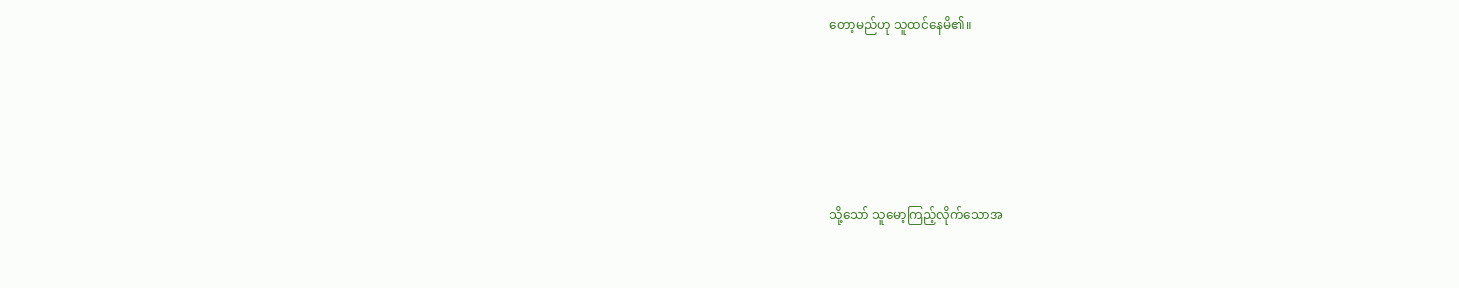တော့မည်ဟု သူထင်နေမိ၏။





သို့သော် သူမော့ကြည့်လိုက်သောအ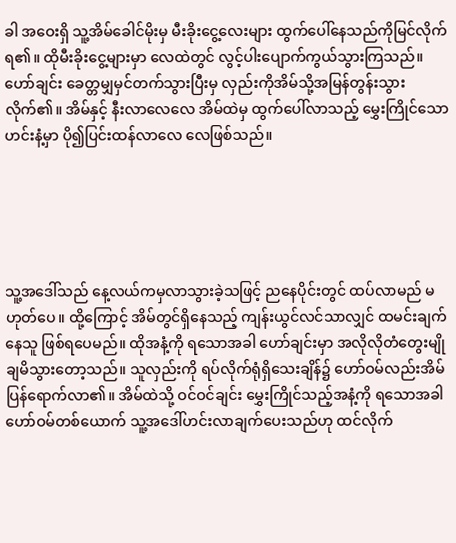ခါ အဝေးရှိ သူ့အိမ်ခေါင်မိုးမှ မီးခိုးငွေ့လေးများ ထွက်ပေါ်နေသည်ကိုမြင်လိုက်ရ၏။ ထိုမီးခိုးငွေ့များမှာ လေထဲတွင် လွင့်ပါးပျောက်ကွယ်သွားကြသည်။ ဟော်ချင်း ခေတ္တမျှမှင်တက်သွားပြီးမှ လှည်းကိုအိမ်သို့အမြန်တွန်းသွားလိုက်၏။ အိမ်နှင့် နီးလာလေလေ အိမ်ထဲမှ ထွက်ပေါ်လာသည့် မွှေးကြိုင်သောဟင်းနံ့မှာ ပို၍ပြင်းထန်လာလေ လေဖြစ်သည်။





သူ့အဒေါ်သည် နေ့လယ်ကမှလာသွားခဲ့သဖြင့် ညနေပိုင်းတွင် ထပ်လာမည် မဟုတ်ပေ။ ထို့ကြောင့် အိမ်တွင်ရှိနေသည့် ကျန်းယွင်လင်သာလျှင် ထမင်းချက်နေသူ ဖြစ်ရပေမည်။ ထိုအနံ့ကို ရသောအခါ ဟော်ချင်းမှာ အလိုလိုတံတွေးမျိုချမိသွားတော့သည်။ သူလှည်းကို ရပ်လိုက်ရုံရှိသေးချိန်၌ ဟော်ဝမ်လည်းအိမ်ပြန်ရောက်လာ၏။ အိမ်ထဲသို့ ဝင်ဝင်ချင်း မွှေးကြိုင်သည့်အနံ့ကို ရသောအခါ ဟော်ဝမ်တစ်ယောက် သူ့အဒေါ်ဟင်းလာချက်ပေးသည်ဟု ထင်လိုက်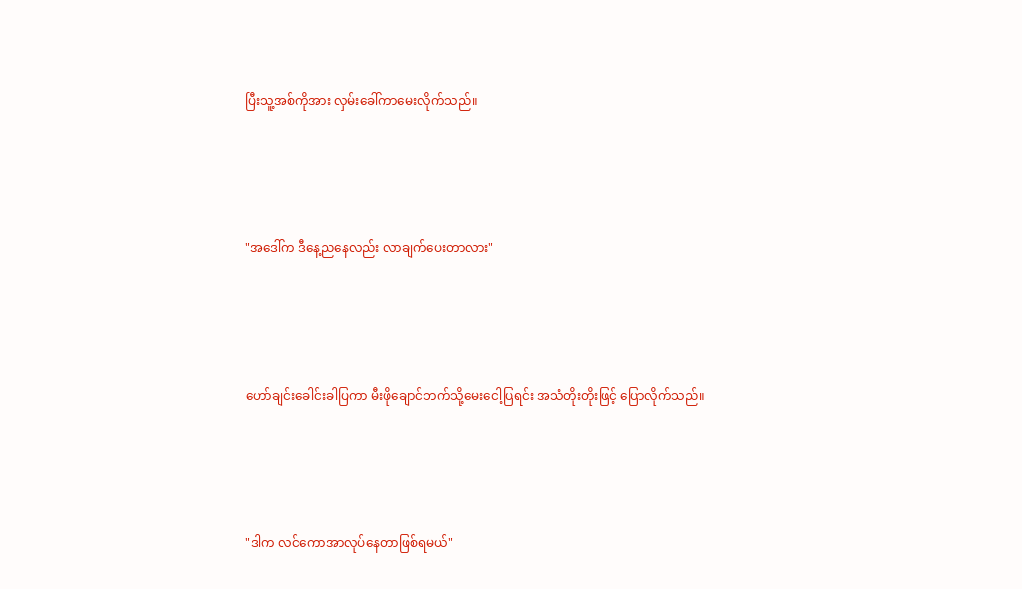ပြီးသူ့အစ်ကိုအား လှမ်းခေါ်ကာမေးလိုက်သည်။





"အဒေါ်က ဒီနေ့ညနေလည်း လာချက်ပေးတာလား"





ဟော်ချင်းခေါင်းခါပြကာ မီးဖိုချောင်ဘက်သို့မေးငေါ့ပြရင်း အသံတိုးတိုးဖြင့် ပြောလိုက်သည်။





"ဒါက လင်ကောအာလုပ်နေတာဖြစ်ရမယ်"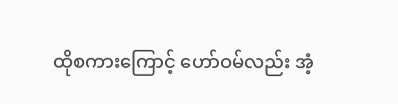ထိုစကားကြောင့် ဟော်ဝမ်လည်း အံ့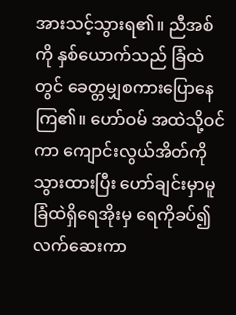အားသင့်သွားရ၏။ ညီအစ်ကို နှစ်ယောက်သည် ခြံထဲတွင် ခေတ္တမျှစကားပြောနေကြ၏။ ဟော်ဝမ် အထဲသို့ဝင်ကာ ကျောင်းလွယ်အိတ်ကို သွားထားပြီး ဟော်ချင်းမှာမူ ခြံထဲရှိရေအိုးမှ ရေကိုခပ်၍ လက်ဆေးကာ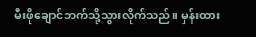မီးဖိုချောင်ဘက်သို့သွားလိုက်သည်။ မှန်းထား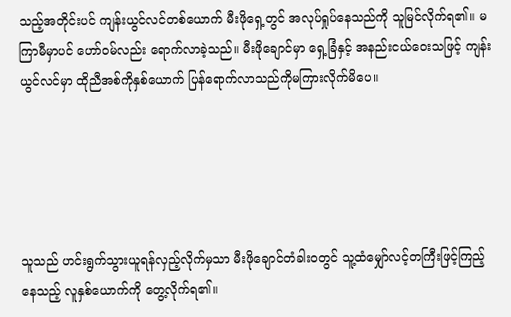သည့်အတိုင်းပင် ကျန်းယွင်လင်တစ်ယောက် မီးဖိုရှေ့တွင် အလုပ်ရှုပ်နေသည်ကို သူမြင်လိုက်ရ၏။ မကြာမီမှာပင် ဟော်ဝမ်လည်း ရောက်လာခဲ့သည်။ မီးဖိုချောင်မှာ ရှေ့ခြံနှင့် အနည်းငယ်ဝေးသဖြင့် ကျန်းယွင်လင်မှာ ထိုညီအစ်ကိုနှစ်ယောက် ပြန်ရောက်လာသည်ကိုမကြားလိုက်မိပေ။





သူသည် ဟင်းရွက်သွားယူရန်လှည့်လိုက်မှသာ မီးဖိုချောင်တံခါးဝတွင် သူ့ထံမျှော်လင့်တကြီးဖြင့်ကြည့်နေသည့် လူနှစ်ယောက်ကို တွေ့လိုက်ရ၏။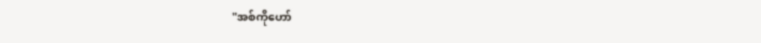"အစ်ကိုဟော်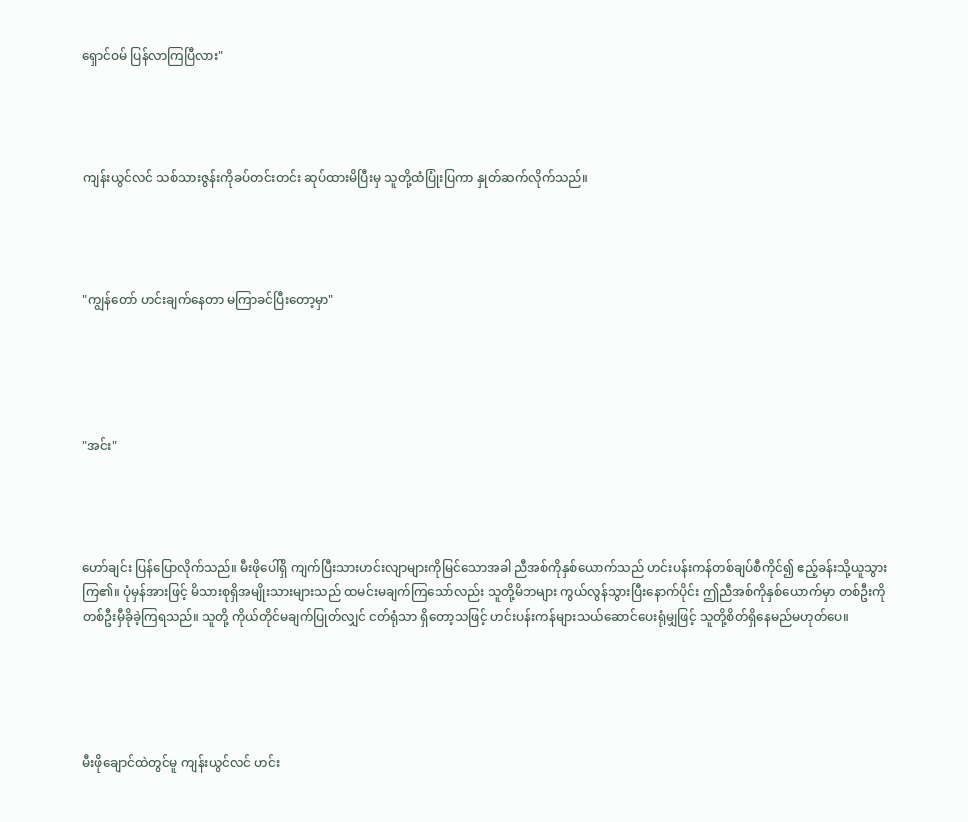ရှောင်ဝမ် ပြန်လာကြပြီလား"




ကျန်းယွင်လင် သစ်သားဇွန်းကိုခပ်တင်းတင်း ဆုပ်ထားမိပြီးမှ သူတို့ထံပြုံးပြကာ နှုတ်ဆက်လိုက်သည်။




"ကျွန်တော် ဟင်းချက်နေတာ မကြာခင်ပြီးတော့မှာ"





"အင်း"




ဟော်ချင်း ပြန်‌ပြောလိုက်သည်။ မီးဖိုပေါ်ရှိ ကျက်ပြီးသားဟင်းလျာများကိုမြင်သောအခါ ညီအစ်ကိုနှစ်ယောက်သည် ဟင်းပန်းကန်တစ်ချပ်စီကိုင်၍ ဧည့်ခန်းသို့ယူသွားကြ၏။ ပုံမှန်အားဖြင့် မိသားစုရှိအမျိုးသားများသည် ထမင်းမချက်ကြသော်လည်း သူတို့မိဘများ ကွယ်လွန်သွားပြီးနောက်ပိုင်း ဤညီအစ်ကိုနှစ်ယောက်မှာ တစ်ဦးကိုတစ်ဦးမှီခိုခဲ့ကြရသည်။ သူတို့ ကိုယ်တိုင်မချက်ပြုတ်လျှင် ငတ်ရုံသာ ရှိတော့သဖြင့် ဟင်းပန်းကန်များသယ်ဆောင်ပေးရုံမျှဖြင့် သူတို့စိတ်ရှိနေမည်မဟုတ်ပေ။





မီးဖိုချောင်ထဲတွင်မူ ကျန်းယွင်လင် ဟင်း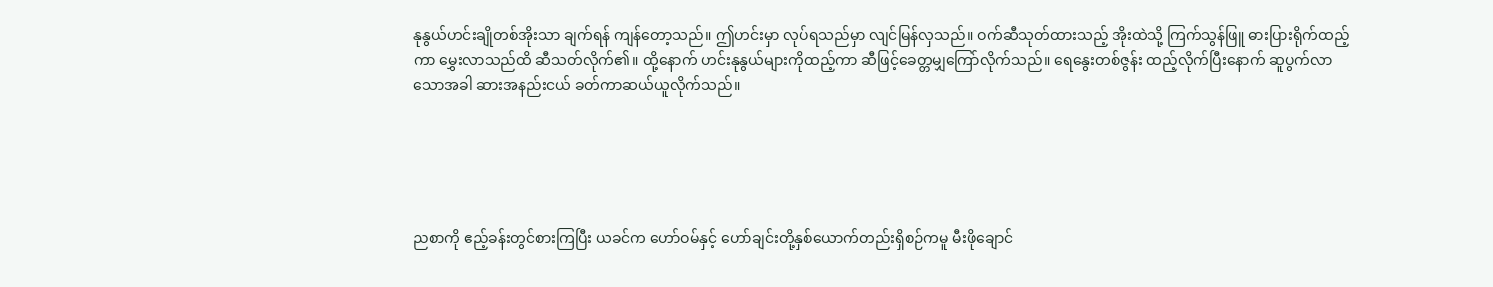နုနွယ်ဟင်းချိုတစ်အိုးသာ ချက်ရန် ကျန်တော့သည်။ ဤဟင်းမှာ လုပ်ရသည်မှာ လျင်မြန်လှသည်။ ဝက်ဆီသုတ်ထားသည့် အိုးထဲသို့ ကြက်သွန်ဖြူ ဓားပြားရိုက်ထည့်ကာ မွှေးလာသည်ထိ ဆီသတ်လိုက်၏။ ထို့နောက် ဟင်းနုနွယ်များကိုထည့်ကာ ဆီဖြင့်ခေတ္တမျှကြော်လိုက်သည်။ ရေနွေးတစ်ဇွန်း ထည့်လိုက်ပြီးနောက် ဆူပွက်လာသောအခါ ဆားအနည်းငယ် ခတ်ကာဆယ်ယူလိုက်သည်။





ညစာကို ဧည့်ခန်းတွင်စားကြပြီး ယခင်က ဟော်ဝမ်နှင့် ဟော်ချင်းတို့နှစ်ယောက်တည်းရှိစဉ်ကမူ မီးဖိုချောင်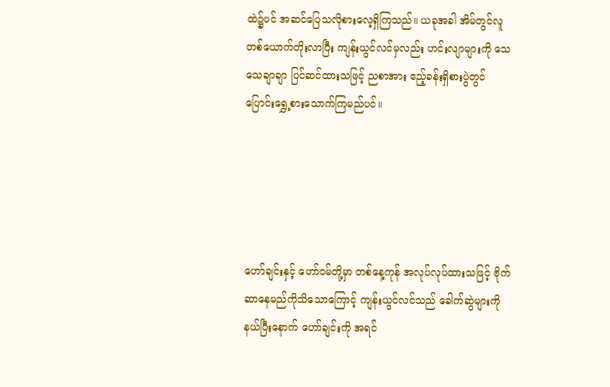ထဲ၌ပင် အဆင်ပြေသလိုစားလေ့ရှိကြသည်။ ယခုအခါ အိမ်တွင်လူတစ်ယောက်တိုးလာပြီး ကျန်းယွင်လင်မှလည်း ဟင်းလျာများကို သေသေချာချာ ပြင်ဆင်ထားသဖြင့် ညစာအား ဧည့်ခန်းရှိစားပွဲတွင် ပြောင်းရွှေ့စားသောက်ကြမည်ပင်။





ဟော်ချင်းနှင့် ဟော်ဝမ်တို့မှာ တစ်နေ့ကုန် အလုပ်လုပ်ထားသဖြင့် ဗိုက်ဆာနေမည်ကိုသိသောကြောင့် ကျန်းယွင်လင်သည် ခေါက်ဆွဲများကိုနယ်ပြီးနောက် ဟော်ချင်းကို အရင်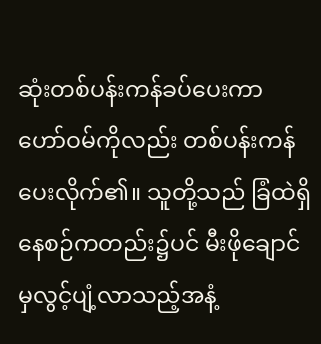ဆုံးတစ်ပန်းကန်ခပ်ပေးကာ ဟော်ဝမ်ကိုလည်း တစ်ပန်းကန် ပေးလိုက်၏။ သူတို့သည် ခြံထဲရှိနေစဉ်ကတည်း၌ပင် မီးဖိုချောင်မှလွင့်ပျံ့လာသည့်အနံ့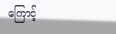ကြောင့်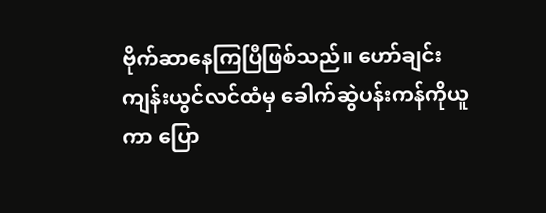ဗိုက်ဆာနေကြပြီဖြစ်သည်။ ဟော်ချင်း ကျန်းယွင်လင်ထံမှ ခေါက်ဆွဲပန်းကန်ကိုယူကာ ပြော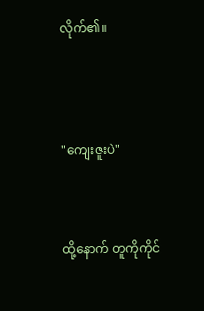လိုက်၏။




"ကျေးဇူးပဲ"



ထို့နောက် တူကိုကိုင်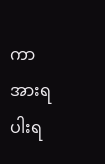ကာ အားရပါးရ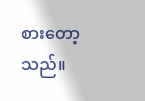စားတော့သည်။